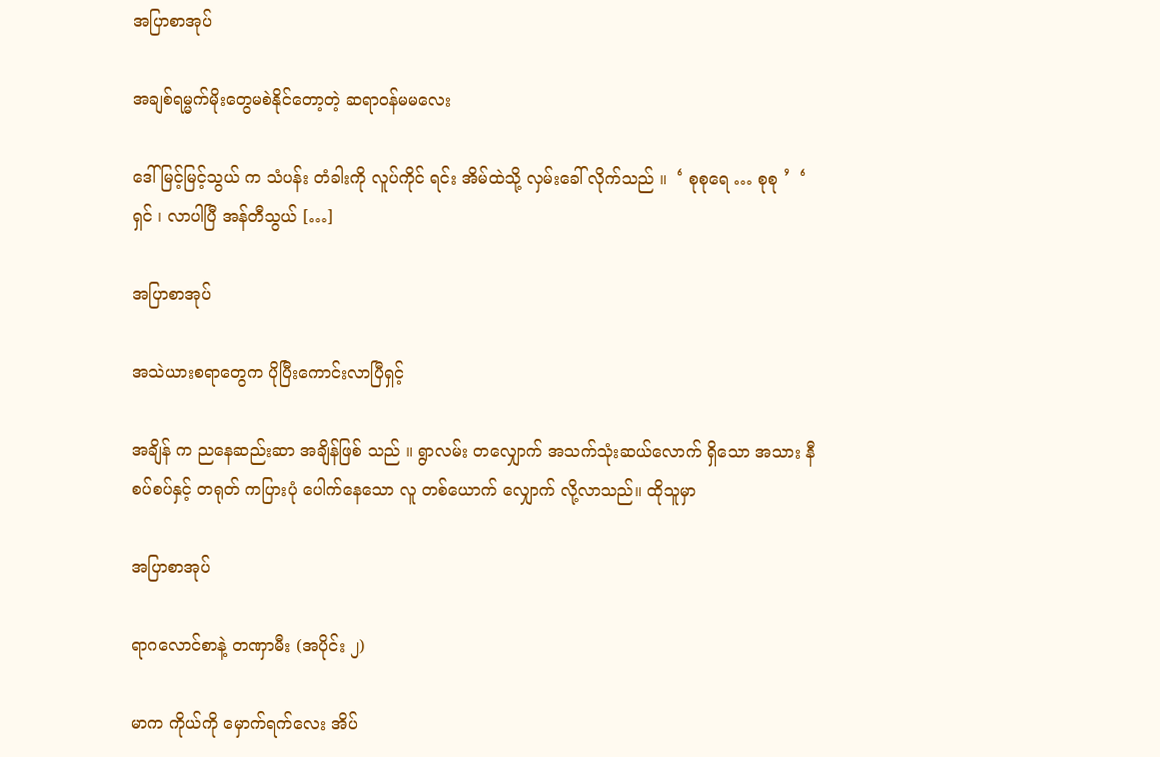အပြာစာအုပ်

အချစ်ရမ္မက်မိုးတွေမစဲနိုင်တော့တဲ့ ဆရာဝန်မမလေး

ဒေါ်မြင့်မြင့်သွယ် က သံပန်း တံခါးကို လူပ်ကိုင် ရင်း အိမ်ထဲသို့ လှမ်းခေါ် လိုက်သည် ။  ‘ စုစုရေ … စုစု ’  ‘ ရှင် ၊ လာပါပြီ အန်တီသွယ် […]

အပြာစာအုပ်

အသဲယားစရာတွေက ပိုပြီးကောင်းလာပြီရှင့်

အချိန် က ညနေဆည်းဆာ အချိန်ဖြစ် သည် ။ ရွာလမ်း တလျှောက် အသက်သုံးဆယ်လောက် ရှိသော အသား နီစပ်စပ်နှင့် တရုတ် ကပြားပုံ ပေါက်နေသော လူ တစ်ယောက် လျှောက် လို့လာသည်။ ထိုသူမှာ

အပြာစာအုပ်

ရာဂလောင်စာနဲ့ တဏှာမီး (အပိုင်း ၂)

မာက ကိုယ်ကို မှောက်ရက်လေး အိပ်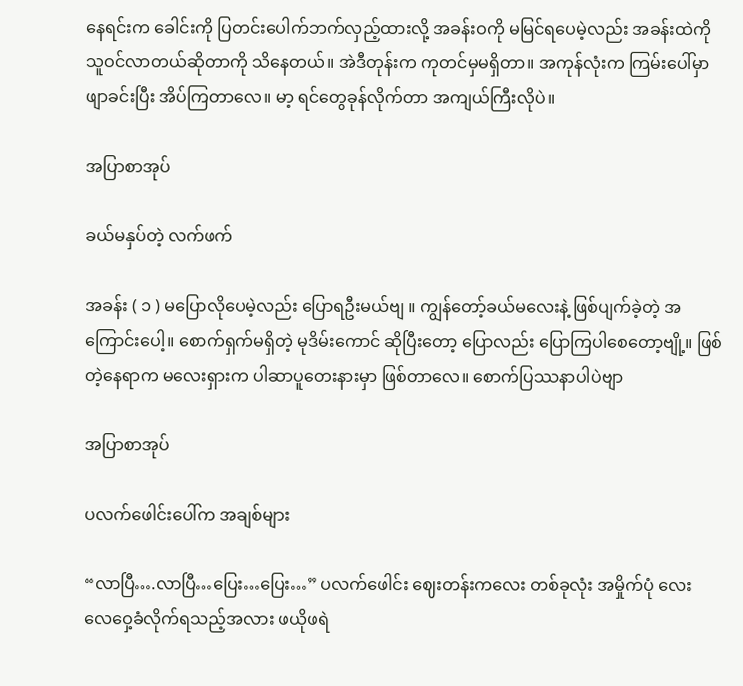နေရင်းက ခေါင်းကို ပြတင်းပေါက်ဘက်လှည့်ထားလို့ အခန်းဝကို မမြင်ရပေမဲ့လည်း အခန်းထဲကို သူဝင်လာတယ်ဆိုတာကို သိနေတယ်။ အဲဒီတုန်းက ကုတင်မှမရှိတာ။ အကုန်လုံးက ကြမ်းပေါ်မှာ ဖျာခင်းပြီး အိပ်ကြတာလေ။ မာ့ ရင်တွေခုန်လိုက်တာ အကျယ်ကြီးလိုပဲ။

အပြာစာအုပ်

ခယ်မနှပ်တဲ့ လက်ဖက်

အခန်း ( ၁ ) မပြောလိုပေမဲ့လည်း ပြောရဦးမယ်ဗျ ။ ကျွန်တော့်ခယ်မလေးနဲ့ ဖြစ်ပျက်ခဲ့တဲ့ အကြောင်းပေါ့။ စောက်ရှက်မရှိတဲ့ မုဒိမ်းကောင် ဆိုပြီးတော့ ပြောလည်း ပြောကြပါစေတော့ဗျို့။ ဖြစ်တဲ့နေရာက မလေးရှားက ပါဆာပူတေးနားမှာ ဖြစ်တာလေ။ စောက်ပြဿနာပါပဲဗျာ

အပြာစာအုပ်

ပလက်ဖေါင်းပေါ်က အချစ်များ

“လာပြီ….လာပြီ…ပြေး…ပြေး…” ပလက်ဖေါင်း ဈေးတန်းကလေး တစ်ခုလုံး အမှိုက်ပုံ လေး လေဝှေ့ခံလိုက်ရသည့်အလား ဖယိုဖရဲ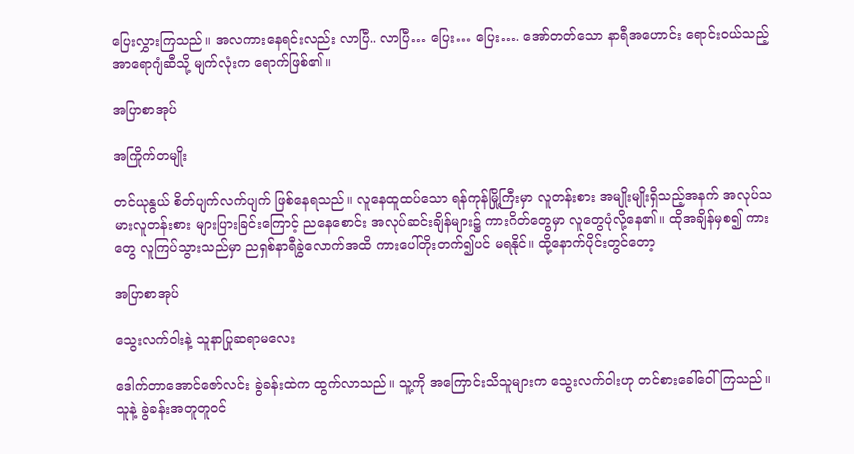ပြေးလွှားကြသည်။ အလကားနေရင်းလည်း လာပြီ.. လာပြီ… ပြေး… ပြေး…. အော်တတ်သော နာရီအဟောင်း ရောင်းဝယ်သည့် အာရောဂျံဆီသို့ မျက်လုံးက ရောက်ဖြစ်၏။

အပြာစာအုပ်

အကြိုက်တမျိုး

တင်ယုနွယ် စိတ်ပျက်လက်ပျက် ဖြစ်နေရသည်။ လူနေထူထပ်သော ရန်ကုန်မြို့ကြီးမှာ လူတန်းစား အမျိုးမျိုးရှိသည့်အနက် အလုပ်သမားလူတန်းစား များပြားခြင်းကြောင့် ညနေစောင်း အလုပ်ဆင်းချိန်များ၌ ကားဂိတ်တွေမှာ လူတွေပုံလို့နေ၏။ ထိုအချိန်မှစ၍ ကားတွေ လူကြပ်သွားသည်မှာ ညရှစ်နာရီခွဲလောက်အထိ ကားပေါ်တိုးတက်၍ပင် မရနိုင်။ ထို့နောက်ပိုင်းတွင်တော့

အပြာစာအုပ်

သွေးလက်ဝါးနဲ့ သူနာပြုဆရာမလေး

ဒေါက်တာအောင်ဇော်လင်း ခွဲခန်းထဲက ထွက်လာသည်။ သူ့ကို အကြောင်းသိသူများက သွေးလက်ဝါးဟု တင်စားခေါ်ဝေါ်ကြသည်။ သူနဲ့ ခွဲခန်းအတူတူဝင်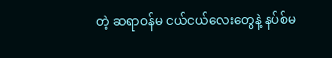တဲ့ ဆရာဝန်မ ငယ်ငယ်လေးတွေနဲ့ နပ်စ်မ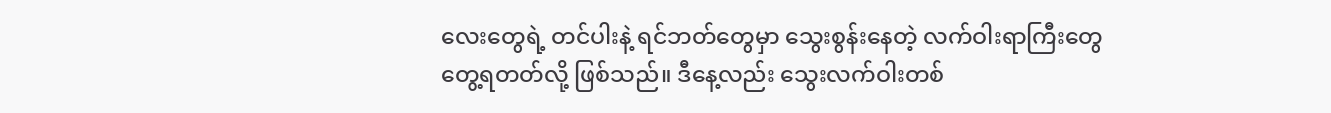လေးတွေရဲ့ တင်ပါးနဲ့ ရင်ဘတ်တွေမှာ သွေးစွန်းနေတဲ့ လက်ဝါးရာကြီးတွေ တွေ့ရတတ်လို့ ဖြစ်သည်။ ဒီနေ့လည်း သွေးလက်ဝါးတစ်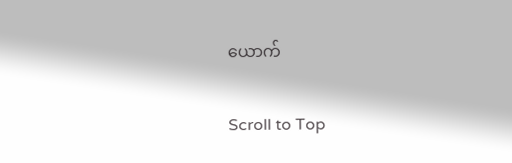ယောက်

Scroll to Top